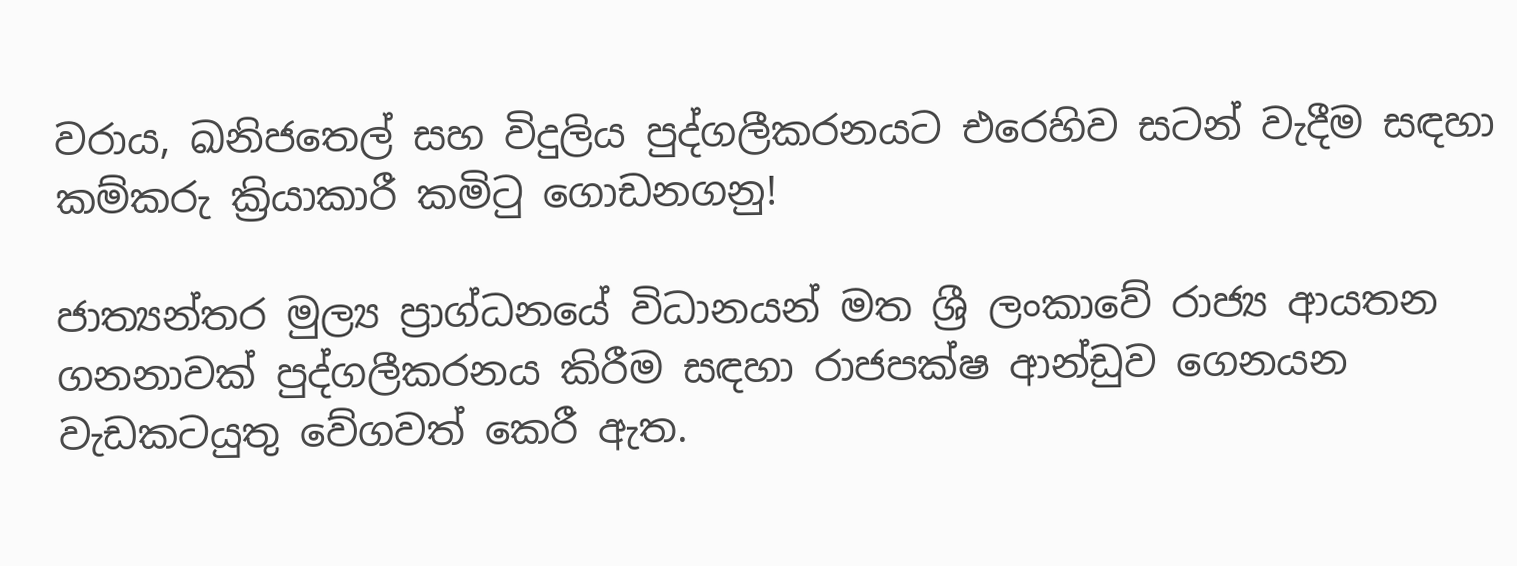වරාය, ඛනිජතෙල් සහ විදුලිය පුද්ගලීකරනයට එරෙහිව සටන් වැදීම සඳහා කම්කරු ක්‍රියාකාරී කමිටු ගොඩනගනු!

ජාත්‍යන්තර මුල්‍ය ප්‍රාග්ධනයේ විධානයන් මත ශ්‍රී ලංකාවේ රාජ්‍ය ආයතන ගනනාවක් පුද්ගලීකරනය කිරීම සඳහා රාජපක්ෂ ආන්ඩුව ගෙනයන වැඩකටයුතු වේගවත් කෙරී ඇත.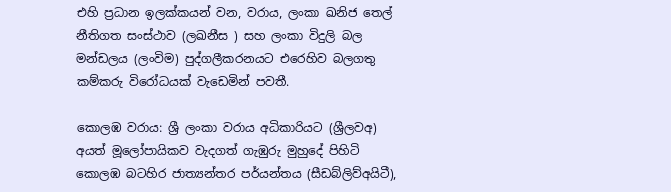එහි ප්‍රධාන ඉලක්කයන් වන, වරාය, ලංකා ඛනිජ තෙල් නීතිගත සංස්ථාව (ලඛනීස ) සහ ලංකා විදුලි බල මන්ඩලය (ලංවිම) පුද්ගලීකරනයට එරෙහිව බලගතු කම්කරු විරෝධයක් වැඩෙමින් පවතී.

කොලඹ වරාය: ශ්‍රී ලංකා වරාය අධිකාරියට (ශ්‍රීලවඅ) අයත් මූලෝපායිකව වැදගත් ගැඹුරු මුහුදේ පිහිටි කොලඹ බටහිර ජාත්‍යන්තර පර්යන්තය (සීඩබ්ලිව්අයිටී),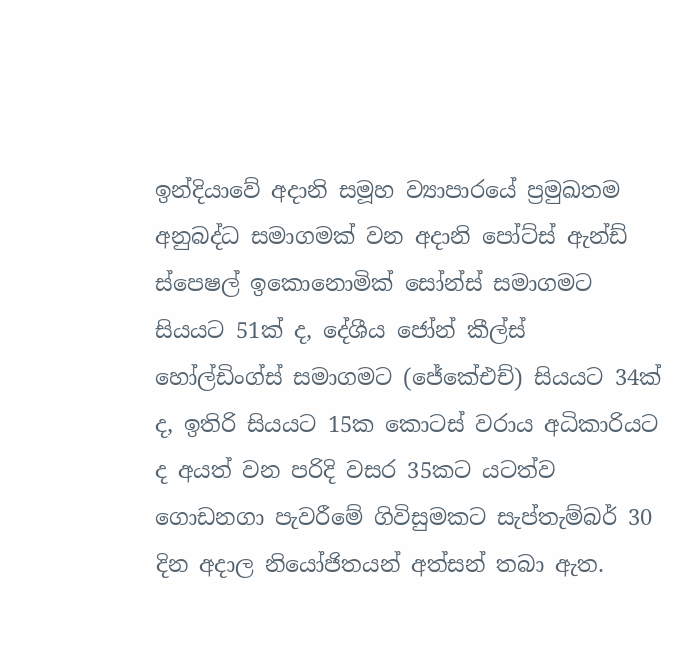ඉන්දියාවේ අදානි සමූහ ව්‍යාපාරයේ ප්‍රමුඛතම අනුබද්ධ සමාගමක් වන අදානි පෝට්ස් ඇන්ඩ් ස්පෙෂල් ඉකොනොමික් සෝන්ස් සමාගමට සියයට 51ක් ද, දේශීය ජෝන් කීල්ස් හෝල්ඩිංග්ස් සමාගමට (ජේකේඑච්) සියයට 34ක් ද, ඉතිරි සියයට 15ක කොටස් වරාය අධිකාරියට ද අයත් වන පරිදි වසර 35කට යටත්ව ගොඩනගා පැවරීමේ ගිවිසුමකට සැප්තැම්බර් 30 දින අදාල නියෝජිතයන් අත්සන් තබා ඇත.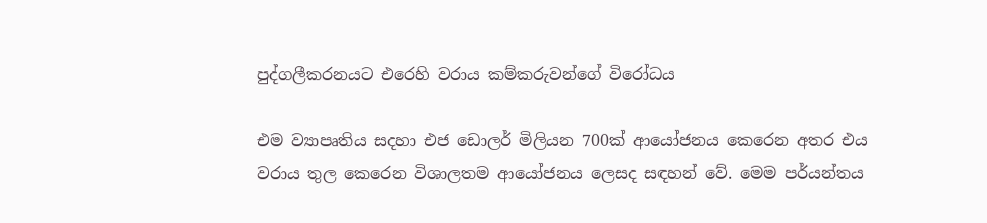පුද්ගලීකරනයට එරෙහි වරාය කම්කරුවන්ගේ විරෝධය

එම ව්‍යාපෘතිය සදහා එජ ඩොලර් මිලියන 700ක් ආයෝජනය කෙරෙන අතර එය වරාය තුල කෙරෙන විශාලතම ආයෝජනය ලෙසද සඳහන් වේ. මෙම පර්යන්තය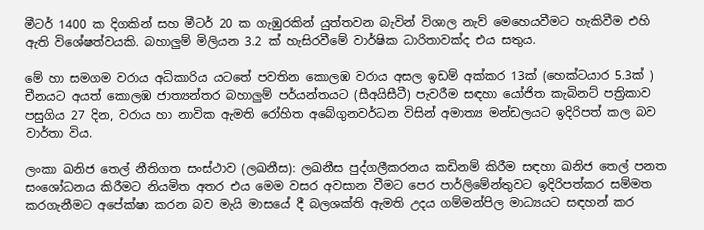මීටර් 1400 ක දිගකින් සහ මීටර් 20 ක ගැඹුරකින් යුත්තවන බැවින් විශාල නැව් මෙහෙයවීමට හැකිවීම එහි ඇති විශේෂත්වයකි. බහාලුම් මිලියන 3.2 ක් හැසිරවීමේ වාර්ෂික ධාරිතාවක්ද එය සතුය.

මේ හා සමගම වරාය අධිකාරිය යටතේ පවතින කොලඹ වරාය අසල ඉඩම් අක්කර 13ක් (හෙක්ටයාර 5.3ක් ) චීනයට අයත් කොලඹ ජාත්‍යන්තර බහාලුම් පර්යන්තයට (සීඅයිසීටී) පැවරීම සඳහා යෝජිත කැබිනට් පත්‍රිකාව පසුගිය 27 දින, වරාය හා නාවික ඇමති රෝහිත අබේගුනවර්ධන විසින් අමාත්‍ය මන්ඩලයට ඉදිරිපත් කල බව වාර්තා විය.

ලංකා ඛනිජ තෙල් නීතිගත සංස්ථාව (ලඛනීස): ලඛනීස පුද්ගලීකරනය කඩිනම් කිරීම සඳහා ඛනිජ තෙල් පනත සංශෝධනය කිරීමට නියමිත අතර එය මෙම වසර අවසාන වීමට පෙර පාර්ලිමේන්තුවට ඉදිරිපත්කර සම්මත කරගැනීමට අපේක්ෂා කරන බව මැයි මාසයේ දී බලශක්ති ඇමති උදය ගම්මන්පිල මාධ්‍යයට සඳහන් කර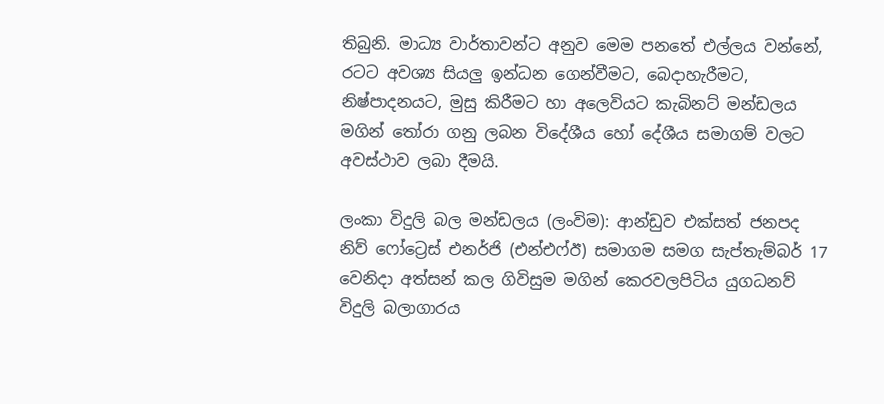තිබුනි. මාධ්‍ය වාර්තාවන්ට අනුව මෙම පනතේ එල්ලය වන්නේ, රටට අවශ්‍ය සියලු ඉන්ධන ගෙන්වීමට, බෙදාහැරීමට, නිෂ්පාදනයට, මුසු කිරීමට හා අලෙවියට කැබිනට් මන්ඩලය මගින් තෝරා ගනු ලබන විදේශීය හෝ දේශීය සමාගම් වලට අවස්ථාව ලබා දීමයි.

ලංකා විදුලි බල මන්ඩලය (ලංවිම): ආන්ඩුව එක්සත් ජනපද නිව් ෆෝට්‍රෙස් එනර්ජි (එන්එෆ්ඊ) සමාගම සමග සැප්තැම්බර් 17 වෙනිදා අත්සන් කල ගිවිසුම මගින් කෙරවලපිටිය යුගධනව් විදුලි බලාගාරය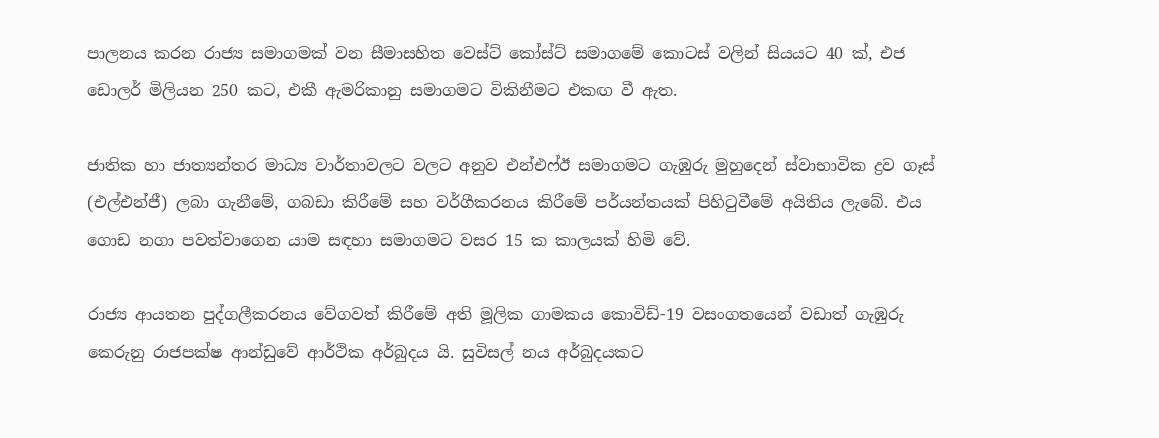පාලනය කරන රාජ්‍ය සමාගමක් වන සීමාසහිත වෙස්ට් කෝස්ට් සමාගමේ කොටස් වලින් සියයට 40 ක්, එජ ඩොලර් මිලියන 250 කට, එකී ඇමරිකානු සමාගමට විකිනීමට එකඟ වී ඇත.

ජාතික හා ජාත්‍යන්තර මාධ්‍ය වාර්තාවලට වලට අනුව එන්එෆ්ඊ සමාගමට ගැඹුරු මුහුදෙන් ස්වාභාවික ද්‍රව ගෑස් (එල්එන්ජී) ලබා ගැනීමේ, ගබඩා කිරීමේ සහ වර්ගීකරනය කිරීමේ පර්යන්තයක් පිහිටුවීමේ අයිතිය ලැබේ. එය ගොඩ නගා පවත්වාගෙන යාම සඳහා සමාගමට වසර 15 ක කාලයක් හිමි වේ.

රාජ්‍ය ආයතන පුද්ගලීකරනය වේගවත් කිරීමේ අති මූලික ගාමකය කොවිඩ්-19 වසංගතයෙන් වඩාත් ගැඹුරු කෙරුනු රාජපක්ෂ ආන්ඩුවේ ආර්ථික අර්බුදය යි. සුවිසල් නය අර්බුදයකට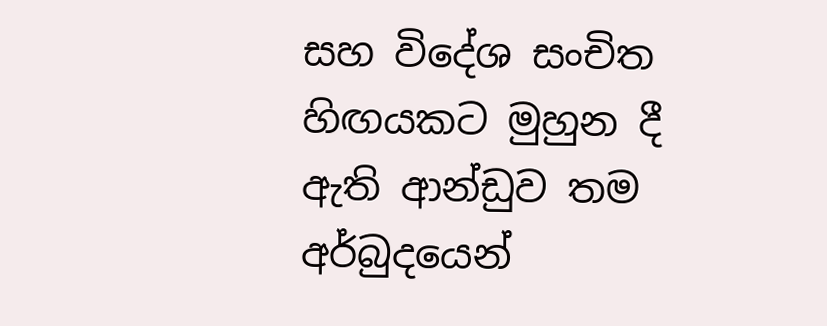සහ විදේශ සංචිත හිඟයකට මුහුන දී ඇති ආන්ඩුව තම අර්බුදයෙන්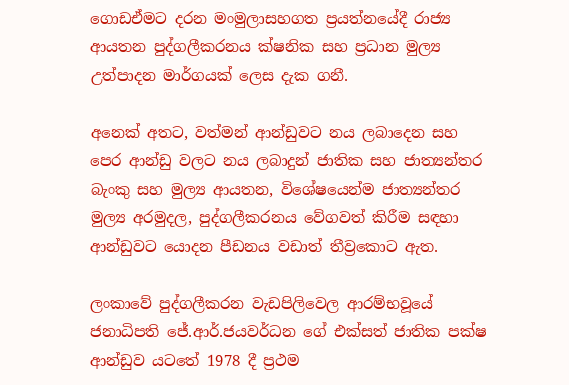ගොඩඒමට දරන මංමුලාසහගත ප්‍රයත්නයේදී රාජ්‍ය ආයතන පුද්ගලීකරනය ක්ෂනික සහ ප්‍රධාන මුල්‍ය උත්පාදන මාර්ගයක් ලෙස දැක ගනී.

අනෙක් අතට, වත්මන් ආන්ඩුවට නය ලබාදෙන සහ පෙර ආන්ඩු වලට නය ලබාදුන් ජාතික සහ ජාත්‍යන්තර බැංකු සහ මුල්‍ය ආයතන, විශේෂයෙන්ම ජාත්‍යන්තර මුල්‍ය අරමුදල, පුද්ගලීකරනය වේගවත් කිරීම සඳහා ආන්ඩුවට යොදන පීඩනය වඩාත් තීව්‍රකොට ඇත.

ලංකාවේ පුද්ගලීකරන වැඩපිලිවෙල ආරම්භවූයේ ජනාධිපති ජේ.ආර්.ජයවර්ධන ගේ එක්සත් ජාතික පක්ෂ ආන්ඩුව යටතේ 1978 දී ප්‍රථම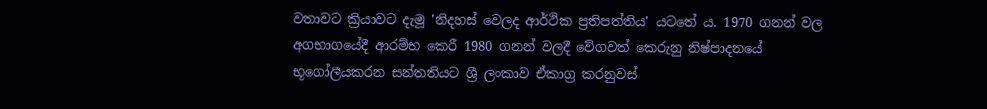වතාවට ක්‍රියාවට දැමූ 'නිදහස් වෙලද ආර්ථික ප්‍රතිපත්තිය' යටතේ ය. 1970 ගනන් වල අගභාගයේදී ආරම්භ කෙරී 1980 ගනන් වලදී වේගවත් කෙරුනු නිෂ්පාදනයේ භූගෝලීයකරන සන්තතියට ශ්‍රී ලංකාව ඒකාග්‍ර කරනුවස්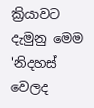ක්‍රියාවට දැමුනු මෙම 'නිදහස් වෙලද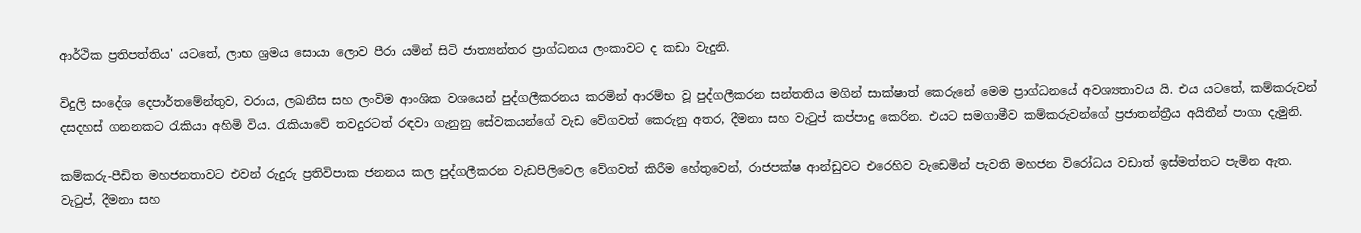ආර්ථික ප්‍රතිපත්තිය' යටතේ, ලාභ ශ්‍රමය සොයා ලොව පීරා යමින් සිටි ජාත්‍යන්තර ප්‍රාග්ධනය ලංකාවට ද කඩා වැදුනි.

විදුලි සංදේශ දෙපාර්තමේන්තුව, වරාය, ලඛනීස සහ ලංවිම ආංශික වශයෙන් පුද්ගලීකරනය කරමින් ආරම්භ වූ පුද්ගලීකරන සන්තතිය මගින් සාක්ෂාත් කෙරුනේ මෙම ප්‍රාග්ධනයේ අවශ්‍යතාවය යි. එය යටතේ, කම්කරුවන් දසදහස් ගනනකට රැකියා අහිමි විය. රැකියාවේ තවදුරටත් රඳවා ගැනුනු සේවකයන්ගේ වැඩ වේගවත් කෙරුනු අතර, දීමනා සහ වැටුප් කප්පාදු කෙරින. එයට සමගාමීව කම්කරුවන්ගේ ප්‍රජාතන්ත්‍රීය අයිතීන් පාගා දැමුනි.

කම්කරු-පීඩිත මහජනතාවට එවන් රුදුරු ප්‍රතිවිපාක ජනනය කල පුද්ගලීකරන වැඩපිලිවෙල වේගවත් කිරීම හේතුවෙන්, රාජපක්ෂ ආන්ඩුවට එරෙහිව වැඩෙමින් පැවති මහජන විරෝධය වඩාත් ඉස්මත්තට පැමින ඇත. වැටුප්, දීමනා සහ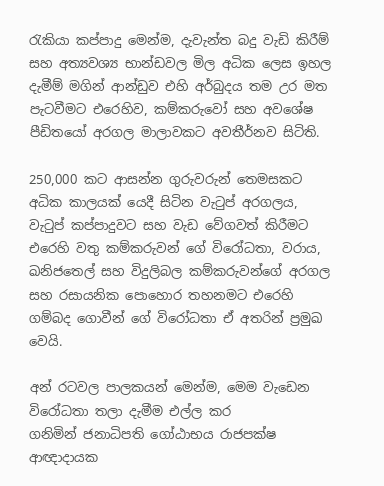රැකියා කප්පාදු මෙන්ම, දැවැන්ත බදු වැඩි කිරීම් සහ අත්‍යවශ්‍ය භාන්ඩවල මිල අධික ලෙස ඉහල දැමීම් මගින් ආන්ඩුව එහි අර්බුදය තම උර මත පැටවීමට එරෙහිව, කම්කරුවෝ සහ අවශේෂ පීඩිතයෝ අරගල මාලාවකට අවතීර්නව සිටිති.

250,000 කට ආසන්න ගුරුවරුන් තෙමසකට අධික කාලයක් යෙදී සිටින වැටුප් අරගලය, වැටුප් කප්පාදුවට සහ වැඩ වේගවත් කිරීමට එරෙහි වතු කම්කරුවන් ගේ විරෝධතා, වරාය, ඛනිජතෙල් සහ විදුලිබල කම්කරුවන්ගේ අරගල සහ රසායනික පොහොර තහනමට එ‌රෙහි ගම්බද ගොවීන් ගේ විරෝධතා ඒ අතරින් ප්‍රමුඛ වෙයි.

අන් රටවල පාලකයන් මෙන්ම, මෙම වැඩෙන විරෝධතා තලා දැමීම එල්ල කර ගනිමින් ‌ජනාධිපති ගෝඨාභය රාජපක්ෂ ආඥාදායක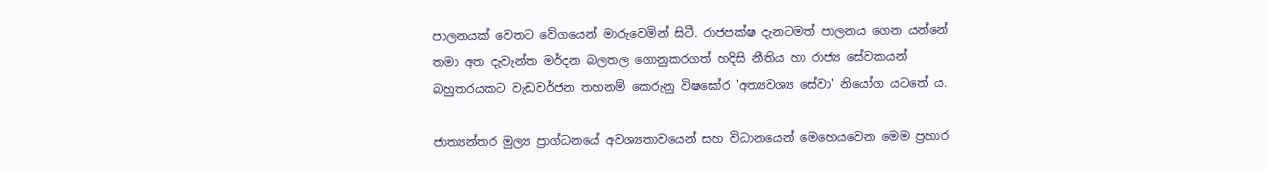පාලනයක් වෙතට වේගයෙන් මාරුවෙමින් සිටී. රාජපක්ෂ දැනටමත් පාලනය ගෙන යන්නේ තමා අත දැවැන්ත මර්දන බලතල ගොනුකරගත් හදිසි නීතිය හා රාජ්‍ය සේවකයන් බහුතරයකට වැඩවර්ජන තහනම් කෙරුනු විෂඝෝර 'අත්‍යවශ්‍ය සේවා' නියෝග යටතේ ය.

ජාත්‍යන්තර මුල්‍ය ප්‍රාග්ධනයේ අවශ්‍යතාවයෙන් සහ විධානයෙන් මෙහෙයවෙන මෙම ප්‍රහාර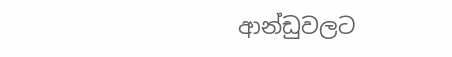ආන්ඩුවලට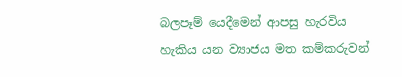බලපෑම් යෙදීමෙන් ආපසු හැරවිය හැකිය යන ව්‍යාජය මත කම්කරුවන්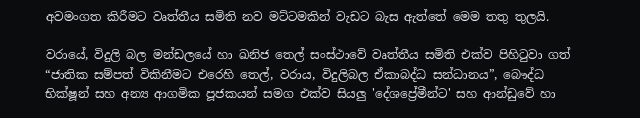අවමංගත කිරීමට වෘත්තීය සමිති නව මට්ටමකින් වැඩට බැස ඇත්තේ මෙම තතු තුලයි.

වරායේ, විදුලි බල මන්ඩලයේ හා ඛනිජ තෙල් සංස්ථාවේ වෘත්තීය සමිති එක්ව පිහිටුවා ගත් “ජාතික සම්පත් විකිනීමට එරෙහි තෙල්, වරාය, විදුලිබල ඒකාබද්ධ සන්ධානය”, බෞද්ධ භික්ෂූන් සහ අන්‍ය ආගමික පූජකයන් සමග එක්ව සියලු 'දේශප්‍රේමීන්ට' සහ ආන්ඩුවේ හා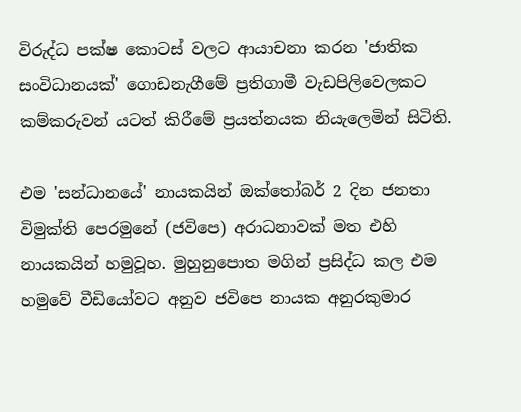විරුද්ධ පක්ෂ කොටස් වලට ආයාචනා කරන 'ජාතික සංවිධානයක්' ගොඩනැගීමේ ප්‍රතිගාමී වැඩපිලිවෙලකට කම්කරුවන් යටත් කිරීමේ ප්‍රයත්නයක නියැලෙමින් සිටිති.

එම 'සන්ධානයේ' නායකයින් ඔක්තෝබර් 2 දින ජනතා විමුක්ති පෙරමුනේ (ජවිපෙ) අරාධනාවක් මත එහි නායකයින් හමුවූහ. මුහුනුපොත මගින් ප්‍රසිද්ධ කල එම හමුවේ වීඩියෝවට අනුව ජවිපෙ නායක අනුරකුමාර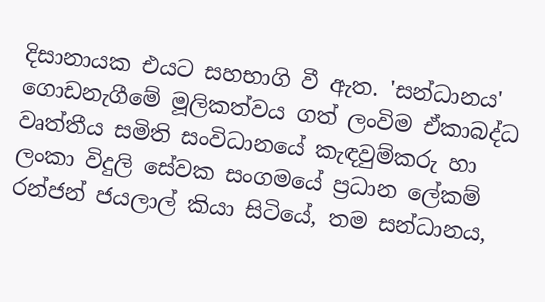දිසානායක එයට සහභාගි වී ඇත. 'සන්ධානය' ගොඩනැගීමේ මූලිකත්වය ගත් ලංවිම ඒකාබද්ධ වෘත්තීය සමිති සංවිධානයේ කැඳවුම්කරු හා ලංකා විදුලි සේවක සංගමයේ ප්‍රධාන ලේකම් රන්ජන් ජයලාල් කියා සිටියේ, තම සන්ධානය,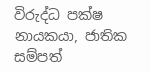විරුද්ධ පක්ෂ නායකයා, ජාතික සම්පත්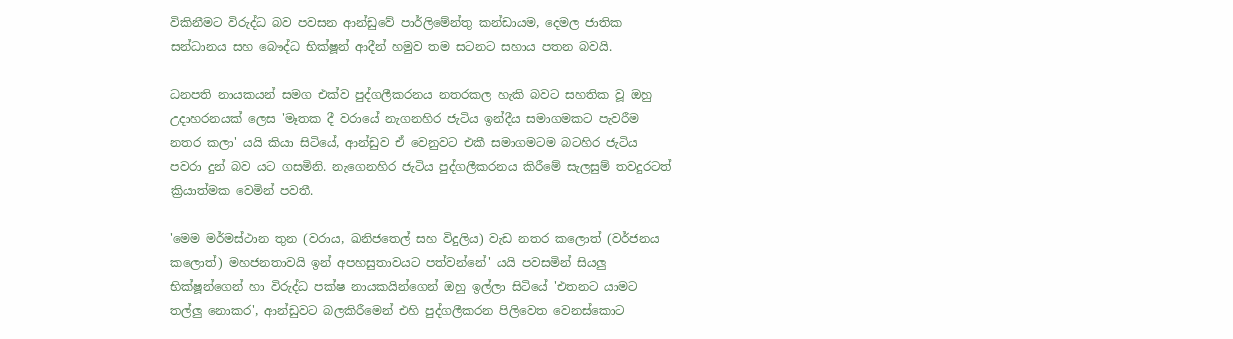විකිනීමට විරුද්ධ බව පවසන ආන්ඩුවේ පාර්ලිමේන්තු කන්ඩායම, දෙමල ජාතික සන්ධානය සහ බෞද්ධ භික්ෂූන් ආදීන් හමුව තම සටනට සහාය පතන බවයි.

ධනපති නායකයන් සමග එක්ව පුද්ගලීකරනය නතරකල හැකි බවට සහතික වූ ඔහු උදාහරනයක් ලෙස 'මෑතක දී වරායේ නැගනහිර ජැටිය ඉන්දීය සමාගමකට පැවරීම නතර කලා' යයි කියා සිටියේ, ආන්ඩුව ඒ වෙනුවට එකී සමාගමටම බටහිර ජැටිය පවරා දුන් බව යට ගසමිනි. නැගෙනහිර ජැටිය පුද්ගලීකරනය කිරීමේ සැලසුම් තවදුරටත් ක්‍රියාත්මක වෙමින් පවතී.

'මෙම මර්මස්ථාන තුන (වරාය, ඛනිජතෙල් සහ විදුලිය) වැඩ නතර කලොත් (වර්ජනය කලොත්) මහජනතාවයි ඉන් අපහසුතාවයට පත්වන්නේ' යයි පවසමින් සියලු භික්ෂූන්ගෙන් හා විරුද්ධ පක්ෂ නායකයින්ගෙන් ඔහු ඉල්ලා සිටියේ 'එතනට යාමට තල්ලු නොකර', ආන්ඩුවට බලකිරීමෙන් එහි පුද්ගලීකරන පිලිවෙත වෙනස්කොට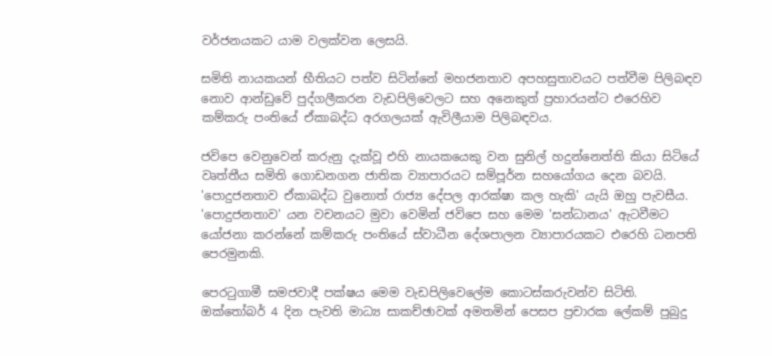වර්ජනයකට යාම වලක්වන ලෙසයි.

සමිති නායකයන් භීතියට පත්ව සිටින්නේ මහජනතාව අපහසුතාවයට පත්වීම පිලිබඳව නොව ආන්ඩුවේ පුද්ගලීකරන වැඩපිලි‌වෙලට සහ අනෙකුත් ප්‍රහාරයන්ට එරෙහිව කම්කරු පංතියේ ඒකාබද්ධ අරගලයක් ඇවිලීයාම පිලිබඳවය.

ජවිපෙ වෙනුවෙන් කරුනු දැක්වූ එහි නායකයෙකු වන සුනිල් හදුන්නෙත්ති කියා සිටියේ වෘත්තීය සමිති ගොඩනගන ජාතික ව්‍යාපාරයට සම්පූර්න සහයෝගය දෙන බවයි. 'පොදුජනතාව ඒකාබද්ධ වුනොත් රාජ්‍ය දේපල ආරක්ෂා කල හැකි' යැයි ඔහු පැවසීය. 'පොදුජනතාව' යන වචනයට මුවා වෙමින් ජවිපෙ සහ මෙම 'සන්ධානය' ඇටවීමට යෝජනා කරන්නේ කම්කරු පංතියේ ස්වාධීන දේශපාලන ව්‍යාපාරයකට එරෙහි ධනපති පෙරමුනකි.

පෙරටුගාමී සමජවාදී පක්ෂය මෙම වැඩපිලිවෙලේම කොටස්කරුවන්ව සිටිති. ඔක්තෝබර් 4 දින පැවති මාධ්‍ය සාකච්ඡාවක් අමතමින් පෙසප ප්‍රචාරක ලේකම් පුබුදු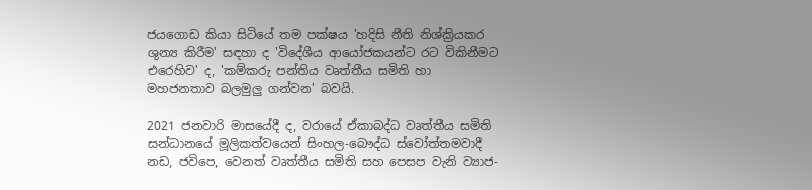ජයගොඩ කියා සිටියේ තම පක්ෂය 'හදිසි නීති නිශ්ක්‍රියකර ශුන්‍ය කිරීම' සඳහා ද 'විදේශීය ආයෝජකයන්ට රට විකිනීමට එරෙහිව' ද, 'කම්කරු පන්තිය වෘත්තීය සමිති හා මහජනතාව බලමුලු ගන්වන' බවයි.

2021 ජනවාරි මාසයේදී ද, වරායේ ඒකාබද්ධ වෘත්තීය සමිති සන්ධානයේ මූලිකත්වයෙන් සිංහල-බෞද්ධ ස්වෝත්තමවාදී නඩ, ජවිපෙ, වෙනත් වෘත්තීය සමිති සහ පෙසප වැනි ව්‍යාජ-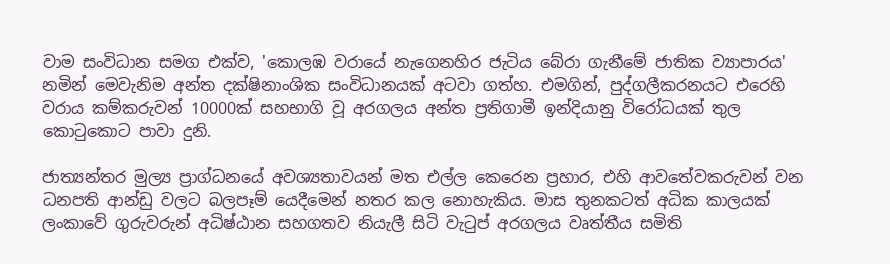වාම සංවිධාන සමග එක්ව, 'කොලඹ වරායේ නැගෙනහිර ජැටිය බේරා ගැනීමේ ජාතික ව්‍යාපාරය' නමින් මෙවැනිම අන්ත දක්ෂිනාංශික සංවිධානයක් අටවා ගත්හ. එමගින්, පුද්ගලීකරනයට එරෙහි වරාය කම්කරුවන් 10000ක් සහභාගි වූ අරගලය අන්ත ප්‍රතිගාමී ඉන්දියානු විරෝධයක් තුල කොටුකොට පාවා දුනි.

ජාත්‍යන්තර මුල්‍ය ප්‍රාග්ධනයේ අවශ්‍යතාවයන් මත එල්ල කෙරෙන ප්‍රහාර, එහි ආවතේවකරුවන් වන ධනපති ආන්ඩු වලට බලපෑම් යෙදීමෙන් නතර කල නොහැකිය. මාස තුනකටත් අධික කාලයක් ලංකාවේ ගුරුවරුන් අධිෂ්ඨාන සහගතව නියැලී සිටි වැටුප් අරගලය වෘත්තීය සමිති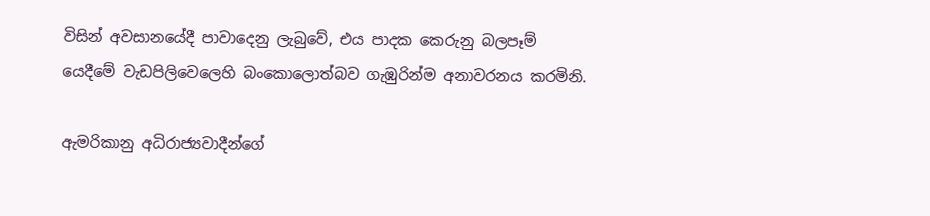විසින් අවසානයේදී පාවාදෙනු ලැබුවේ, එය පාදක කෙරුනු බලපෑම් යෙදීමේ වැඩපිලිවෙලෙහි බංකොලොත්බව ගැඹුරින්ම අනාවරනය කරමිනි.

ඇමරිකානු අධිරාජ්‍යවාදීන්ගේ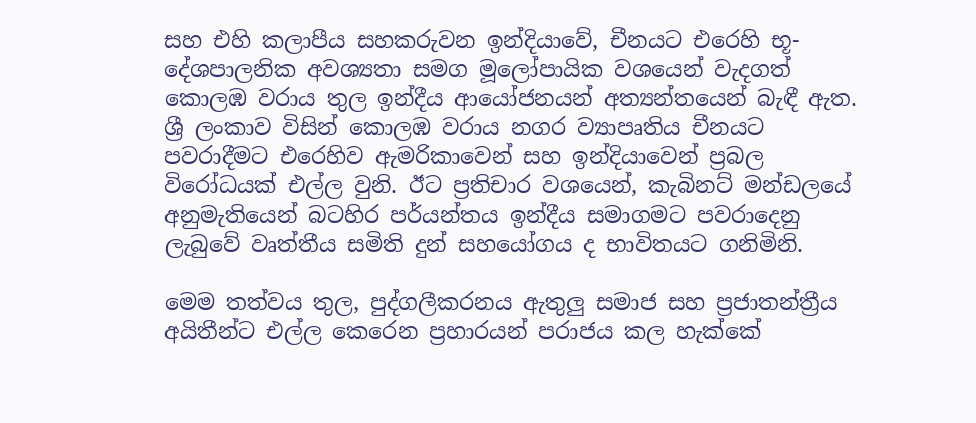සහ එහි කලාපීය සහකරුවන ඉන්දියාවේ, චීනයට එරෙහි භූ-දේශපාලනික අවශ්‍යතා සමග මූලෝපායික වශයෙන් වැදගත් කොලඹ වරාය තුල ඉන්දීය ආයෝජනයන් අත්‍යන්තයෙන් බැඳී ඇත. ශ්‍රී ලංකාව විසින් කොලඹ වරාය නගර ව්‍යාපෘතිය චීනයට පවරාදීමට එරෙහිව ඇමරිකාවෙන් සහ ඉන්දියාවෙන් ප්‍රබල විරෝධයක් එල්ල වුනි. ඊට ප්‍රතිචාර වශයෙන්, කැබිනට් මන්ඩලයේ අනුමැතියෙන් බටහිර පර්යන්තය ඉන්දීය සමාගමට පවරාදෙනු ලැබුවේ වෘත්තීය සමිති දුන් සහයෝගය ද භාවිතයට ගනිමිනි.

මෙම තත්වය තුල, පුද්ගලීකරනය ඇතුලු සමාජ සහ ප්‍රජාතන්ත්‍රීය අයිතීන්ට එල්ල කෙරෙන ප්‍රහාරයන් පරාජය කල හැක්කේ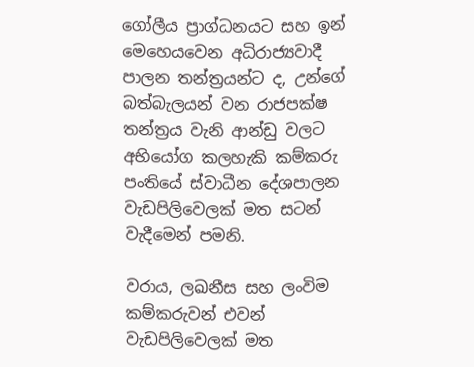ගෝලීය ප්‍රාග්ධනයට සහ ඉන් මෙහෙයවෙන අධිරාජ්‍යවාදී පාලන තන්ත්‍රයන්ට ද, උන්ගේ බත්බැලයන් වන රාජපක්ෂ තන්ත්‍රය වැනි ආන්ඩු වලට අභියෝග කලහැකි කම්කරු පංතියේ ස්වාධීන දේශපාලන වැඩපිලිවෙලක් මත සටන් වැදීමෙන් පමනි.

වරාය, ලඛනීස සහ ලංවිම කම්කරුවන් එවන් වැඩපිලිවෙලක් මත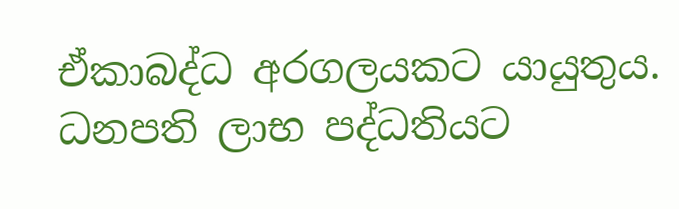ඒකාබද්ධ අරගලයකට යායුතුය. ධනපති ලාභ පද්ධතියට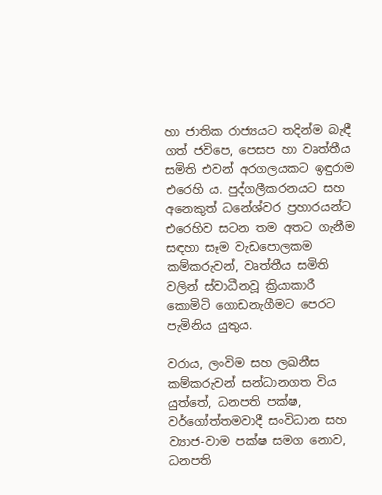හා ජාතික රාජ්‍යයට තදින්ම බැඳී ගත් ජවිපෙ, පෙසප හා වෘත්තීය සමිති එවන් අරගලයකට ඉඳුරාම එරෙහි ය. පුද්ගලීකරනයට සහ අනෙකුත් ධනේශ්වර ප්‍රහාරයන්ට එරෙහිව සටන තම අතට ගැනීම සඳහා සෑම වැඩපොලකම කම්කරුවන්, වෘත්තීය සමිති වලින් ස්වාධීනවූ ක්‍රියාකාරී කොමිටි ගොඩනැගීමට පෙරට පැමිනිය යුතුය.

වරාය, ලංවිම සහ ලඛනීස කම්කරුවන් සන්ධානගත විය යුත්තේ, ධනපති පක්ෂ, වර්ගෝත්තමවාදී සංවිධාන සහ ව්‍යාජ-වාම පක්ෂ සමග නොව, ධනපති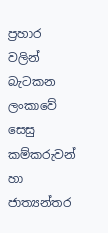ප්‍රහාර වලින් බැටකන ලංකාවේ සෙසු කම්කරුවන් හා ජාත්‍යන්තර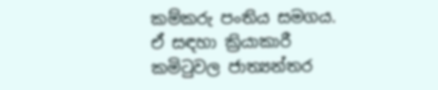කම්කරු පංතිය සමගය. ඒ සඳහා ක්‍රියාකාරී කමිටුවල ජාත්‍යන්තර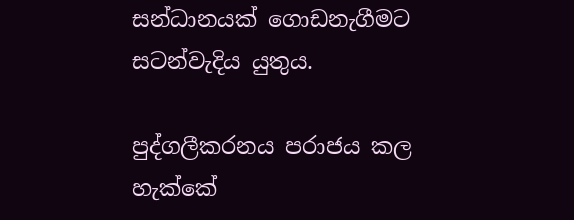සන්ධානයක් ගොඩනැගීමට සටන්වැදිය යුතුය.

පුද්ගලීකරනය පරාජය කල හැක්කේ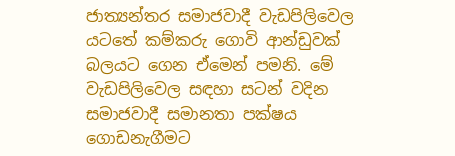ජාත්‍යන්තර සමාජවාදී වැඩපිලිවෙල යටතේ කම්කරු ගොවි ආන්ඩුවක් බලයට ගෙන ඒමෙන් පමනි. මේ වැඩපිලිවෙල සඳහා සටන් වදින සමාජවාදී සමානතා පක්ෂය ගොඩනැගීමට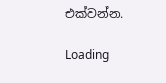එක්වන්න.

Loading